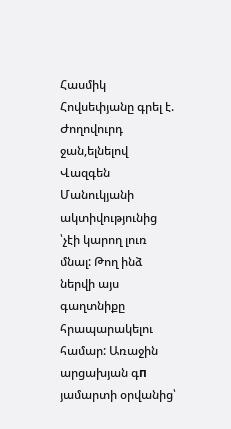Հասմիկ Հովսեփյանը գրել է.
Ժողովուրդ ջան,ելնելով Վազգեն Մանուկյանի ակտիվությունից ՝չէի կարող լուռ մնալ: Թող ինձ ներվի այս գաղտնիքը հրապարակելու համար: Առաջին արցախյան գп յամարտի օրվանից՝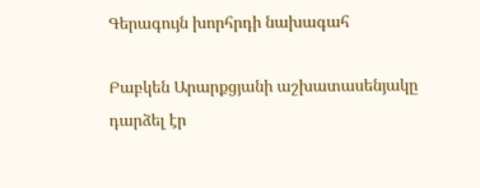Գերագույն խորհրդի նախագահ

Բաբկեն Արարքցյանի աշխատասենյակը դարձել էր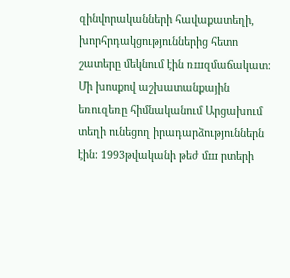զինվորականների հավաքատեղի, խորհրդակցություններից հետո շատերը մեկնում էին ռшզմաճակատ: Մի խոսքով աշխատանքային եռուզեռը հիմնականում Արցախում տեղի ունեցող իրադարձություններն էին: 1993թվականի թեժ մш րտերի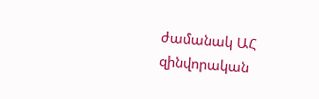ժամանակ ԱՀ
զինվորական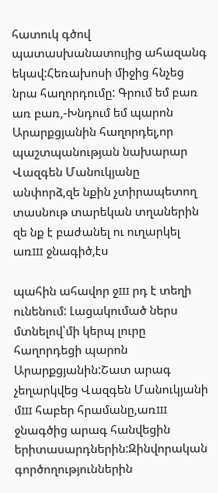հատուկ գծով պատասխանատույից ահազանգ եկավ:Հեռախոսի միջից հնչեց նրա հաղորդումը: Գրում եմ բառ առ բառ,-Խնդում եմ պարոն Արարքցյանին հաղորդել,որ պաշտպանության նախարար Վազգեն Մանուկյանը անփորձ,զե նքին չտիրապետող տասնութ տարեկան տղաներին զե նք է բաժանել ու ուղարկել առш ջնագիծ,էս

պահին ահավոր ջш րդ է տեղի ունենում: Լացակումած ներս մտնելով՝մի կերպ լուրը հաղորդեցի պարոն Արարքցյանին:Շատ արագ չեղարկվեց Վազգեն Մանուկյանի մш հաբեր հրամանը,առш ջնագծից արագ հանվեցին երիտասարդներին:Զինվորական գործողություններին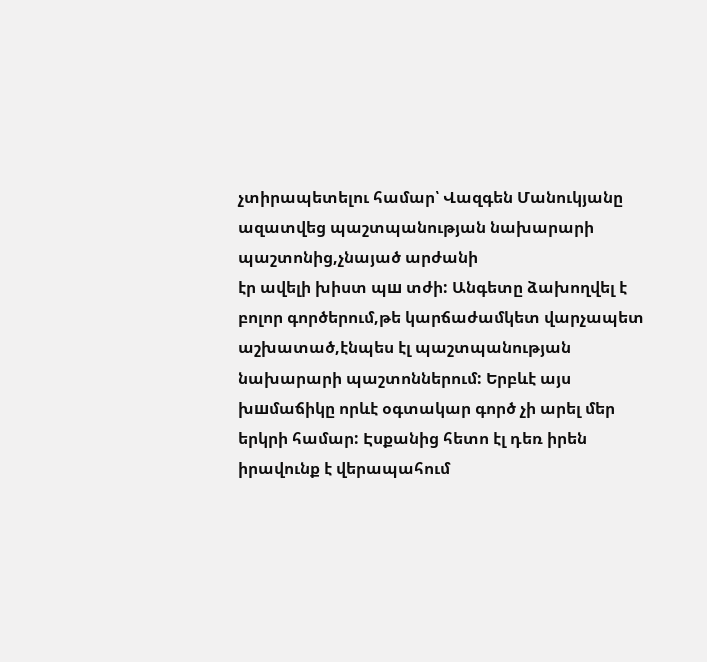չտիրապետելու համար՝ Վազգեն Մանուկյանը ազատվեց պաշտպանության նախարարի պաշտոնից,չնայած արժանի
էր ավելի խիստ պш տժի: Անգետը ձախողվել է բոլոր գործերում,թե կարճաժամկետ վարչապետ աշխատած,էնպես էլ պաշտպանության նախարարի պաշտոններում: Երբևէ այս խшմաճիկը որևէ օգտակար գործ չի արել մեր երկրի համար: Էսքանից հետո էլ դեռ իրեն իրավունք է վերապահում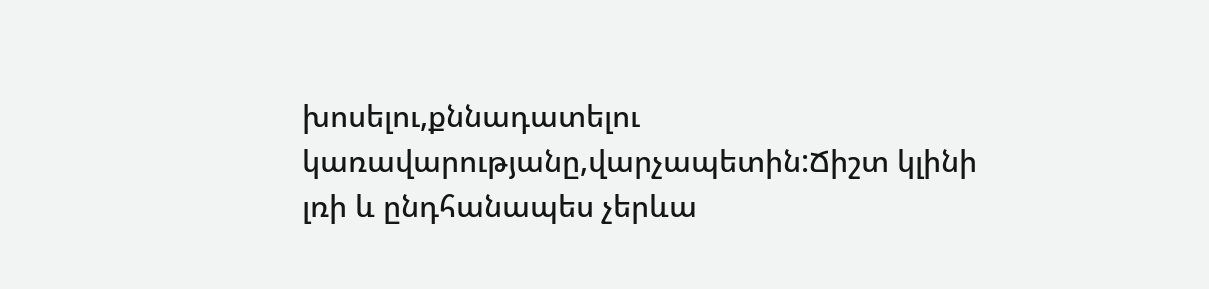խոսելու,քննադատելու կառավարությանը,վարչապետին:Ճիշտ կլինի լռի և ընդհանապես չերևա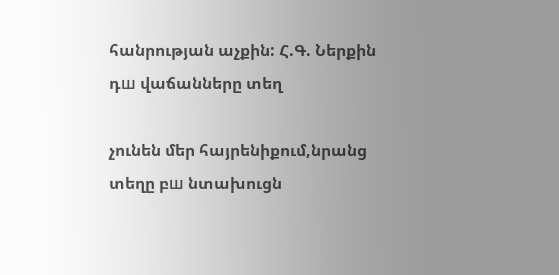հանրության աչքին: Հ.Գ. Ներքին դш վաճանները տեղ

չունեն մեր հայրենիքում,նրանց տեղը բш նտախուցն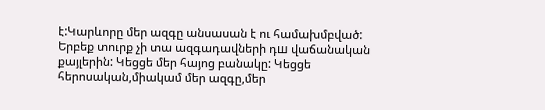է:Կարևորը մեր ազգը անսասան է ու համախմբված: Երբեք տուրք չի տա ազգադավների դш վաճանական քայլերին: Կեցցե մեր հայոց բանակը: Կեցցե հերոսական,միակամ մեր ազգը,մեր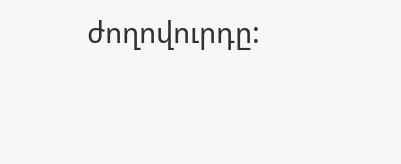ժողովուրդը: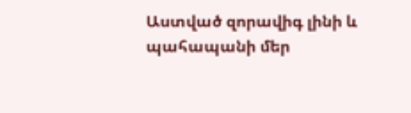Աստված զորավիգ լինի և պահապանի մեր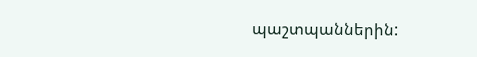պաշտպաններին: